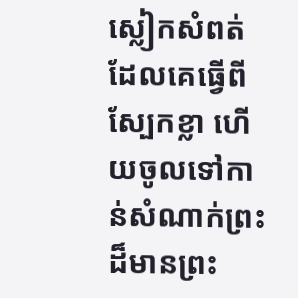ស្លៀកសំពត់ដែលគេធ្វើពីស្បែកខ្លា ហើយចូលទៅកាន់សំណាក់ព្រះដ៏មានព្រះ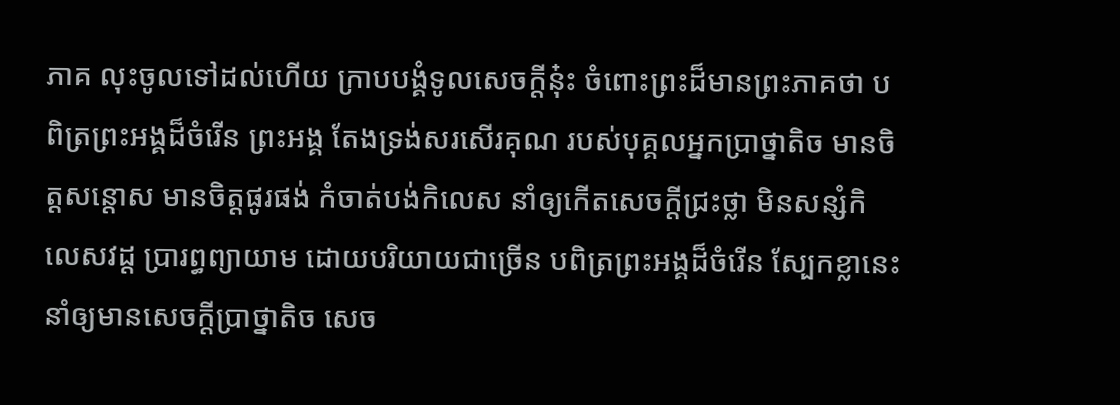ភាគ លុះចូលទៅដល់ហើយ ក្រាបបង្គំទូលសេចក្តីនុ៎ះ ចំពោះព្រះដ៏មានព្រះភាគថា បពិត្រព្រះអង្គដ៏ចំរើន ព្រះអង្គ តែងទ្រង់សរសើរគុណ របស់បុគ្គលអ្នកប្រាថ្នាតិច មានចិត្តសន្តោស មានចិត្តផូរផង់ កំចាត់បង់កិលេស នាំឲ្យកើតសេចក្តីជ្រះថ្លា មិនសន្សំកិលេសវដ្ត ប្រារព្ធព្យាយាម ដោយបរិយាយជាច្រើន បពិត្រព្រះអង្គដ៏ចំរើន ស្បែកខ្លានេះ នាំឲ្យមានសេចក្តីប្រាថ្នាតិច សេច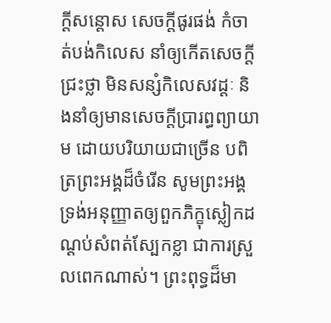ក្តីសន្តោស សេចក្តីផូរផង់ កំចាត់បង់កិលេស នាំឲ្យកើតសេចក្តីជ្រះថ្លា មិនសន្សំកិលេសវដ្តៈ និងនាំឲ្យមានសេចក្តីប្រារព្ធព្យាយាម ដោយបរិយាយជាច្រើន បពិត្រព្រះអង្គដ៏ចំរើន សូមព្រះអង្គ ទ្រង់អនុញ្ញាតឲ្យពួកភិក្ខុស្លៀកដណ្តប់សំពត់ស្បែកខ្លា ជាការស្រួលពេកណាស់។ ព្រះពុទ្ធដ៏មា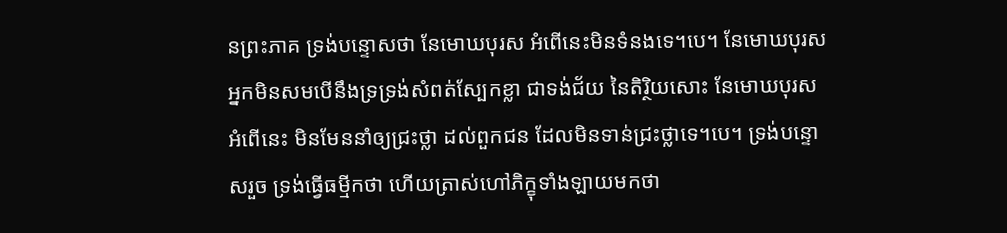នព្រះភាគ ទ្រង់បន្ទោសថា នែមោឃបុរស អំពើនេះមិនទំនងទេ។បេ។ នែមោឃបុរស អ្នកមិនសមបើនឹងទ្រទ្រង់សំពត់ស្បែកខ្លា ជាទង់ជ័យ នៃតិរ្ថិយសោះ នែមោឃបុរស អំពើនេះ មិនមែននាំឲ្យជ្រះថ្លា ដល់ពួកជន ដែលមិនទាន់ជ្រះថ្លាទេ។បេ។ ទ្រង់បន្ទោសរួច ទ្រង់ធ្វើធម្មីកថា ហើយត្រាស់ហៅភិក្ខុទាំងឡាយមកថា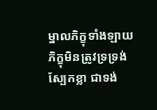ម្នាលភិក្ខុទាំងឡាយ ភិក្ខុមិនត្រូវទ្រទ្រង់ស្បែកខ្លា ជាទង់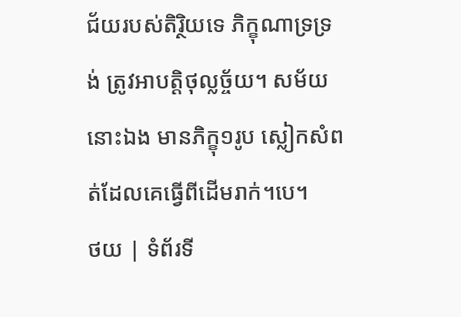ជ័យរបស់តិរ្ថិយទេ ភិក្ខុណាទ្រទ្រង់ ត្រូវអាបត្តិថុល្លច្ច័យ។ សម័យនោះឯង មានភិក្ខុ១រូប ស្លៀកសំពត់ដែលគេធ្វើពីដើមរាក់។បេ។
ថយ | ទំព័រទី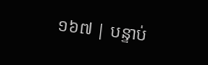១៦៧ | បន្ទាប់